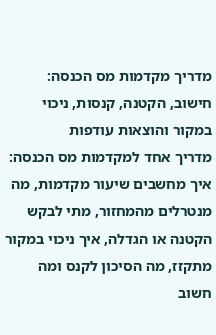מדריך מקדמות מס הכנסה: חישוב, הקטנה, קנסות, ניכוי במקור והוצאות עודפות
מדריך אחד למקדמות מס הכנסה: איך מחשבים שיעור מקדמות, מה מנטרלים מהמחזור, מתי לבקש הקטנה או הגדלה, איך ניכוי במקור מתקזז, מה הסיכון לקנס ומה חשוב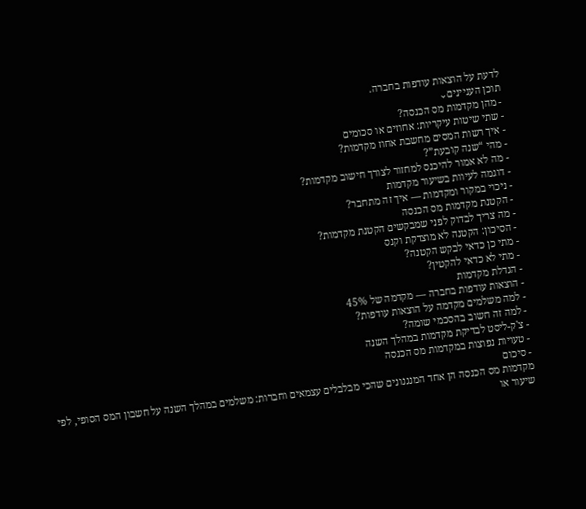לדעת על הוצאות עודפות בחברה.
תוכן העניינים⌄
- מהן מקדמות מס הכנסה?
- שתי שיטות עיקריות: אחוזים או סכומים
- איך רשות המסים מחשבת אחוז מקדמות?
- מהי “שנה קובעת”?
- מה לא אמור להיכנס למחזור לצורך חישוב מקדמות?
- דוגמה לעיוות בשיעור מקדמות
- ניכוי במקור ומקדמות — איך זה מתחבר?
- הקטנת מקדמות מס הכנסה
- מה צריך לבדוק לפני שמבקשים הקטנת מקדמות?
- הסיכון: הקטנה לא מוצדקת וקנס
- מתי כן כדאי לבקש הקטנה?
- מתי לא כדאי להקטין?
- הגדלת מקדמות
- הוצאות עודפות בחברה — מקדמה של 45%
- למה משלמים מקדמה על הוצאות עודפות?
- למה זה חשוב בהסכמי שומה?
- צ'ק-ליסט לבדיקת מקדמות במהלך השנה
- טעויות נפוצות במקדמות מס הכנסה
- סיכום
מקדמות מס הכנסה הן אחד המנגנונים שהכי מבלבלים עצמאים וחברות: משלמים במהלך השנה על חשבון המס הסופי, לפי שיעור או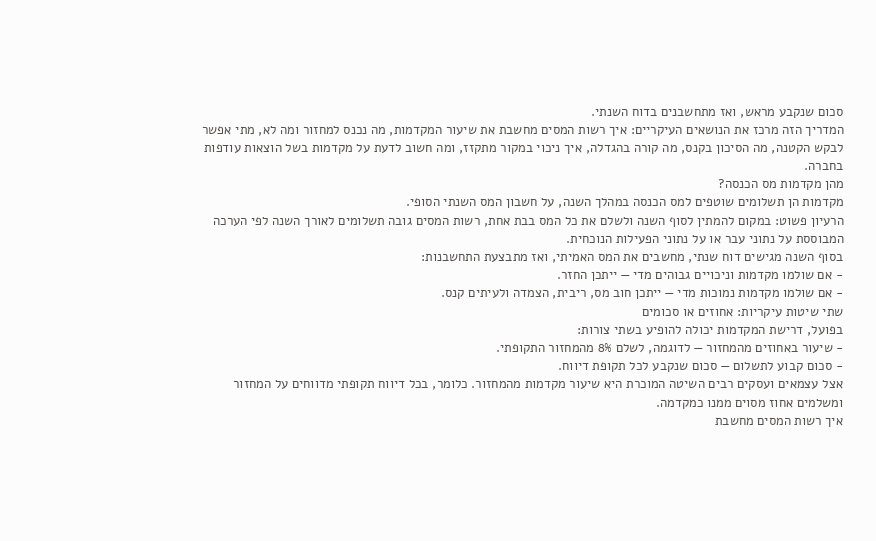סכום שנקבע מראש, ואז מתחשבנים בדוח השנתי.
המדריך הזה מרכז את הנושאים העיקריים: איך רשות המסים מחשבת את שיעור המקדמות, מה נכנס למחזור ומה לא, מתי אפשר לבקש הקטנה, מה הסיכון בקנס, מה קורה בהגדלה, איך ניכוי במקור מתקזז, ומה חשוב לדעת על מקדמות בשל הוצאות עודפות בחברה.
מהן מקדמות מס הכנסה?
מקדמות הן תשלומים שוטפים למס הכנסה במהלך השנה, על חשבון המס השנתי הסופי.
הרעיון פשוט: במקום להמתין לסוף השנה ולשלם את כל המס בבת אחת, רשות המסים גובה תשלומים לאורך השנה לפי הערכה המבוססת על נתוני עבר או על נתוני הפעילות הנוכחית.
בסוף השנה מגישים דוח שנתי, מחשבים את המס האמיתי, ואז מתבצעת התחשבנות:
- אם שולמו מקדמות וניכויים גבוהים מדי — ייתכן החזר.
- אם שולמו מקדמות נמוכות מדי — ייתכן חוב מס, ריבית, הצמדה ולעיתים קנס.
שתי שיטות עיקריות: אחוזים או סכומים
בפועל, דרישת המקדמות יכולה להופיע בשתי צורות:
- שיעור באחוזים מהמחזור — לדוגמה, לשלם 8% מהמחזור התקופתי.
- סכום קבוע לתשלום — סכום שנקבע לכל תקופת דיווח.
אצל עצמאים ועסקים רבים השיטה המוכרת היא שיעור מקדמות מהמחזור. כלומר, בכל דיווח תקופתי מדווחים על המחזור ומשלמים אחוז מסוים ממנו כמקדמה.
איך רשות המסים מחשבת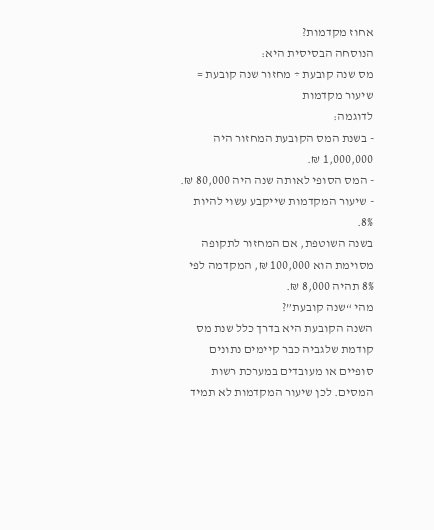אחוז מקדמות?
הנוסחה הבסיסית היא:
מס שנה קובעת ÷ מחזור שנה קובעת = שיעור מקדמות
לדוגמה:
- בשנת המס הקובעת המחזור היה 1,000,000 ₪.
- המס הסופי לאותה שנה היה 80,000 ₪.
- שיעור המקדמות שייקבע עשוי להיות 8%.
בשנה השוטפת, אם המחזור לתקופה מסוימת הוא 100,000 ₪, המקדמה לפי 8% תהיה 8,000 ₪.
מהי “שנה קובעת”?
השנה הקובעת היא בדרך כלל שנת מס קודמת שלגביה כבר קיימים נתונים סופיים או מעובדים במערכת רשות המסים. לכן שיעור המקדמות לא תמיד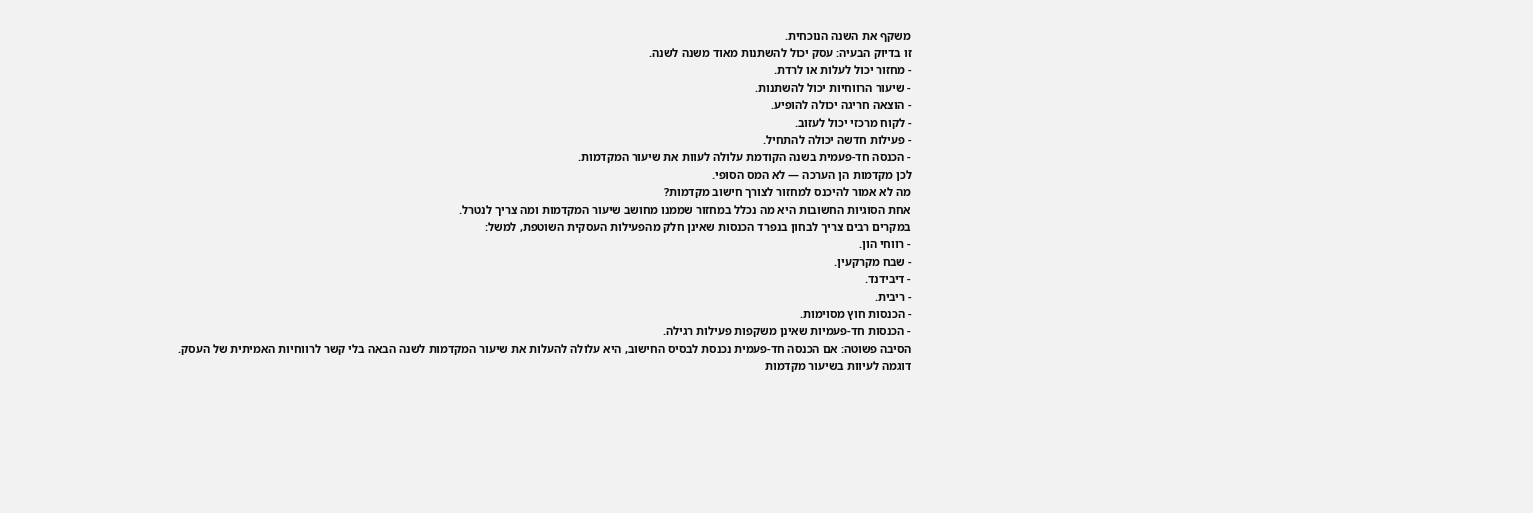משקף את השנה הנוכחית.
זו בדיוק הבעיה: עסק יכול להשתנות מאוד משנה לשנה.
- מחזור יכול לעלות או לרדת.
- שיעור הרווחיות יכול להשתנות.
- הוצאה חריגה יכולה להופיע.
- לקוח מרכזי יכול לעזוב.
- פעילות חדשה יכולה להתחיל.
- הכנסה חד-פעמית בשנה הקודמת עלולה לעוות את שיעור המקדמות.
לכן מקדמות הן הערכה — לא המס הסופי.
מה לא אמור להיכנס למחזור לצורך חישוב מקדמות?
אחת הסוגיות החשובות היא מה נכלל במחזור שממנו מחושב שיעור המקדמות ומה צריך לנטרל.
במקרים רבים צריך לבחון בנפרד הכנסות שאינן חלק מהפעילות העסקית השוטפת, למשל:
- רווחי הון.
- שבח מקרקעין.
- דיבידנד.
- ריבית.
- הכנסות חוץ מסוימות.
- הכנסות חד-פעמיות שאינן משקפות פעילות רגילה.
הסיבה פשוטה: אם הכנסה חד-פעמית נכנסת לבסיס החישוב, היא עלולה להעלות את שיעור המקדמות לשנה הבאה בלי קשר לרווחיות האמיתית של העסק.
דוגמה לעיוות בשיעור מקדמות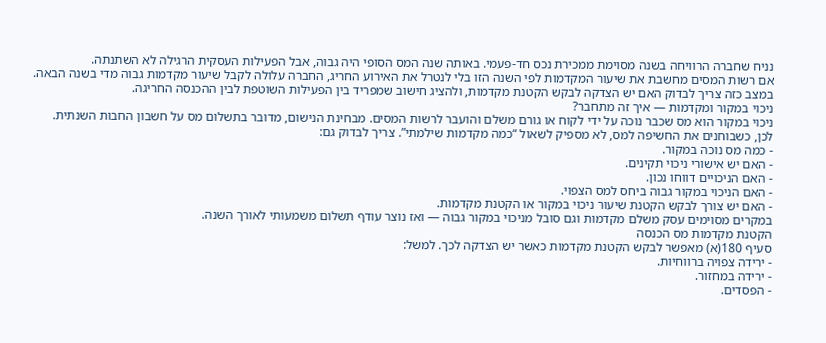נניח שחברה הרוויחה בשנה מסוימת ממכירת נכס חד-פעמי. באותה שנה המס הסופי היה גבוה, אבל הפעילות העסקית הרגילה לא השתנתה.
אם רשות המסים מחשבת את שיעור המקדמות לפי השנה הזו בלי לנטרל את האירוע החריג, החברה עלולה לקבל שיעור מקדמות גבוה מדי בשנה הבאה.
במצב כזה צריך לבדוק האם יש הצדקה לבקש הקטנת מקדמות, ולהציג חישוב שמפריד בין הפעילות השוטפת לבין ההכנסה החריגה.
ניכוי במקור ומקדמות — איך זה מתחבר?
ניכוי במקור הוא מס שכבר נוכה על ידי לקוח או גורם משלם והועבר לרשות המסים. מבחינת הנישום, מדובר בתשלום מס על חשבון החבות השנתית.
לכן, כשבוחנים את החשיפה למס, לא מספיק לשאול “כמה מקדמות שילמתי”. צריך לבדוק גם:
- כמה מס נוכה במקור.
- האם יש אישורי ניכוי תקינים.
- האם הניכויים דווחו נכון.
- האם הניכוי במקור גבוה ביחס למס הצפוי.
- האם יש צורך לבקש הקטנת שיעור ניכוי במקור או הקטנת מקדמות.
במקרים מסוימים עסק משלם מקדמות וגם סובל מניכוי במקור גבוה — ואז נוצר עודף תשלום משמעותי לאורך השנה.
הקטנת מקדמות מס הכנסה
סעיף 180(א) מאפשר לבקש הקטנת מקדמות כאשר יש הצדקה לכך. למשל:
- ירידה צפויה ברווחיות.
- ירידה במחזור.
- הפסדים.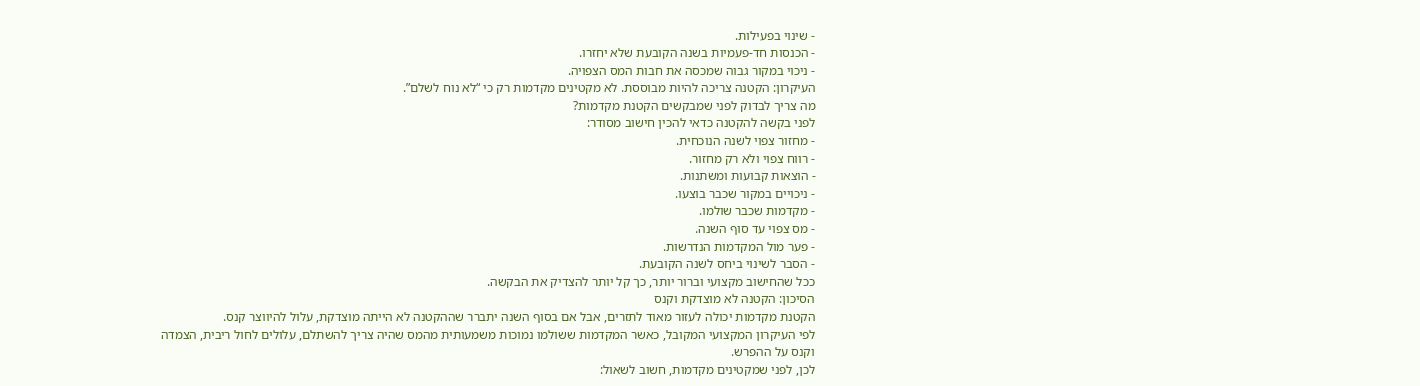- שינוי בפעילות.
- הכנסות חד-פעמיות בשנה הקובעת שלא יחזרו.
- ניכוי במקור גבוה שמכסה את חבות המס הצפויה.
העיקרון: הקטנה צריכה להיות מבוססת. לא מקטינים מקדמות רק כי “לא נוח לשלם”.
מה צריך לבדוק לפני שמבקשים הקטנת מקדמות?
לפני בקשה להקטנה כדאי להכין חישוב מסודר:
- מחזור צפוי לשנה הנוכחית.
- רווח צפוי ולא רק מחזור.
- הוצאות קבועות ומשתנות.
- ניכויים במקור שכבר בוצעו.
- מקדמות שכבר שולמו.
- מס צפוי עד סוף השנה.
- פער מול המקדמות הנדרשות.
- הסבר לשינוי ביחס לשנה הקובעת.
ככל שהחישוב מקצועי וברור יותר, כך קל יותר להצדיק את הבקשה.
הסיכון: הקטנה לא מוצדקת וקנס
הקטנת מקדמות יכולה לעזור מאוד לתזרים, אבל אם בסוף השנה יתברר שההקטנה לא הייתה מוצדקת, עלול להיווצר קנס.
לפי העיקרון המקצועי המקובל, כאשר המקדמות ששולמו נמוכות משמעותית מהמס שהיה צריך להשתלם, עלולים לחול ריבית, הצמדה וקנס על ההפרש.
לכן, לפני שמקטינים מקדמות, חשוב לשאול: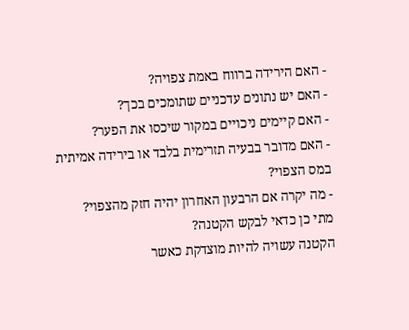- האם הירידה ברווח באמת צפויה?
- האם יש נתונים עדכניים שתומכים בכך?
- האם קיימים ניכויים במקור שיכסו את הפער?
- האם מדובר בבעיה תזרימית בלבד או בירידה אמיתית במס הצפוי?
- מה יקרה אם הרבעון האחרון יהיה חזק מהצפוי?
מתי כן כדאי לבקש הקטנה?
הקטנה עשויה להיות מוצדקת כאשר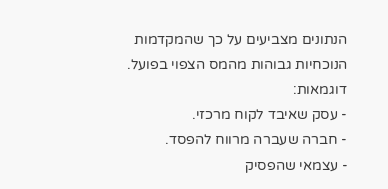הנתונים מצביעים על כך שהמקדמות הנוכחיות גבוהות מהמס הצפוי בפועל.
דוגמאות:
- עסק שאיבד לקוח מרכזי.
- חברה שעברה מרווח להפסד.
- עצמאי שהפסיק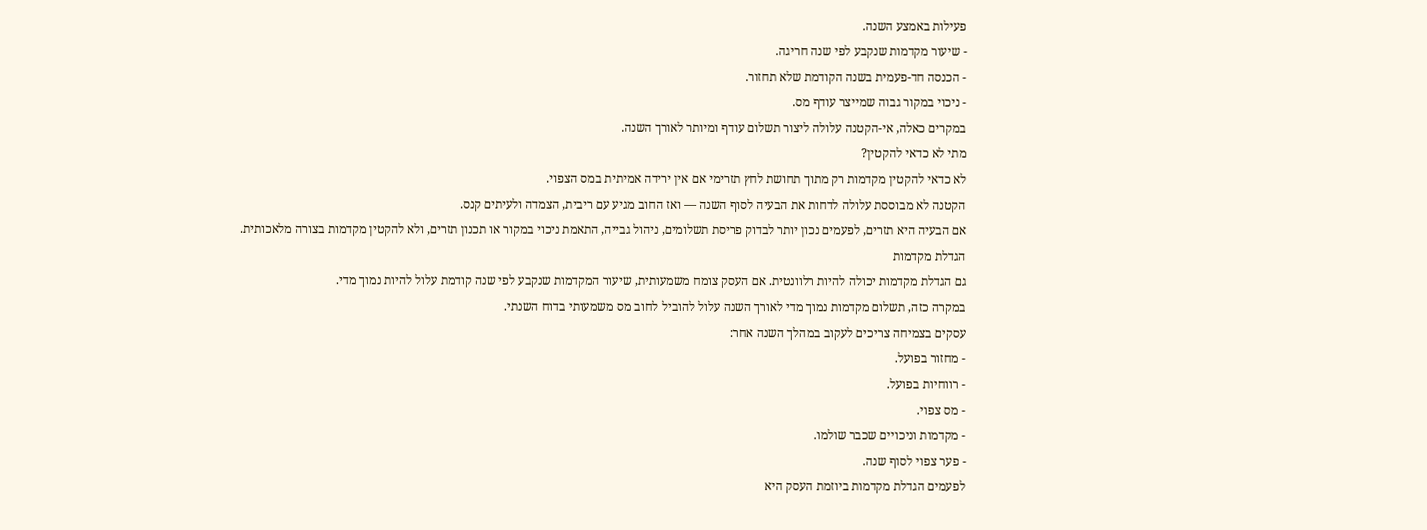פעילות באמצע השנה.
- שיעור מקדמות שנקבע לפי שנה חריגה.
- הכנסה חד-פעמית בשנה הקודמת שלא תחזור.
- ניכוי במקור גבוה שמייצר עודף מס.
במקרים כאלה, אי-הקטנה עלולה ליצור תשלום עודף ומיותר לאורך השנה.
מתי לא כדאי להקטין?
לא כדאי להקטין מקדמות רק מתוך תחושת לחץ תזרימי אם אין ירידה אמיתית במס הצפוי.
הקטנה לא מבוססת עלולה לדחות את הבעיה לסוף השנה — ואז החוב מגיע עם ריבית, הצמדה ולעיתים קנס.
אם הבעיה היא תזרים, לפעמים נכון יותר לבדוק פריסת תשלומים, ניהול גבייה, התאמת ניכוי במקור או תכנון תזרים, ולא להקטין מקדמות בצורה מלאכותית.
הגדלת מקדמות
גם הגדלת מקדמות יכולה להיות רלוונטית. אם העסק צומח משמעותית, שיעור המקדמות שנקבע לפי שנה קודמת עלול להיות נמוך מדי.
במקרה כזה, תשלום מקדמות נמוך מדי לאורך השנה עלול להוביל לחוב מס משמעותי בדוח השנתי.
עסקים בצמיחה צריכים לעקוב במהלך השנה אחר:
- מחזור בפועל.
- רווחיות בפועל.
- מס צפוי.
- מקדמות וניכויים שכבר שולמו.
- פער צפוי לסוף שנה.
לפעמים הגדלת מקדמות ביוזמת העסק היא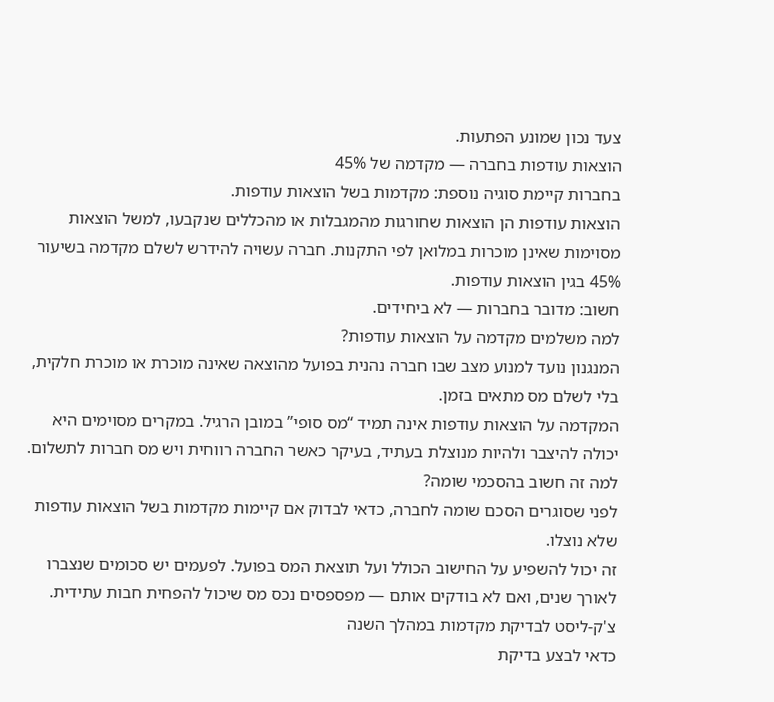צעד נכון שמונע הפתעות.
הוצאות עודפות בחברה — מקדמה של 45%
בחברות קיימת סוגיה נוספת: מקדמות בשל הוצאות עודפות.
הוצאות עודפות הן הוצאות שחורגות מהמגבלות או מהכללים שנקבעו, למשל הוצאות מסוימות שאינן מוכרות במלואן לפי התקנות. חברה עשויה להידרש לשלם מקדמה בשיעור 45% בגין הוצאות עודפות.
חשוב: מדובר בחברות — לא ביחידים.
למה משלמים מקדמה על הוצאות עודפות?
המנגנון נועד למנוע מצב שבו חברה נהנית בפועל מהוצאה שאינה מוכרת או מוכרת חלקית, בלי לשלם מס מתאים בזמן.
המקדמה על הוצאות עודפות אינה תמיד “מס סופי” במובן הרגיל. במקרים מסוימים היא יכולה להיצבר ולהיות מנוצלת בעתיד, בעיקר כאשר החברה רווחית ויש מס חברות לתשלום.
למה זה חשוב בהסכמי שומה?
לפני שסוגרים הסכם שומה לחברה, כדאי לבדוק אם קיימות מקדמות בשל הוצאות עודפות שלא נוצלו.
זה יכול להשפיע על החישוב הכולל ועל תוצאת המס בפועל. לפעמים יש סכומים שנצברו לאורך שנים, ואם לא בודקים אותם — מפספסים נכס מס שיכול להפחית חבות עתידית.
צ'ק-ליסט לבדיקת מקדמות במהלך השנה
כדאי לבצע בדיקת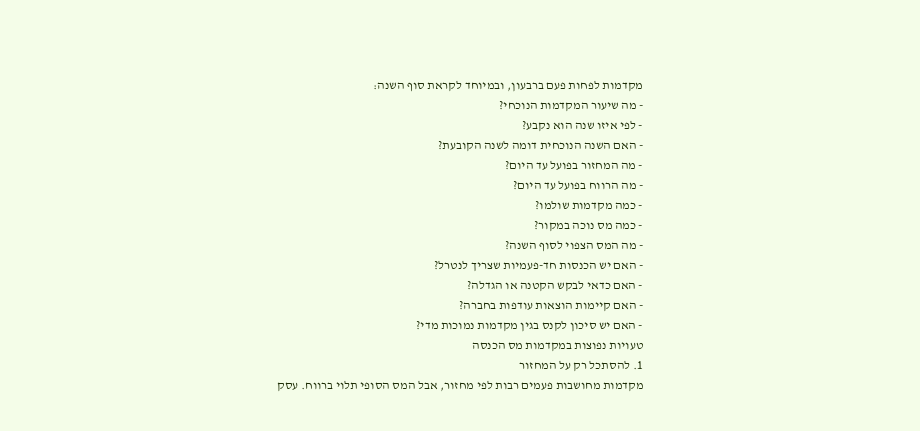מקדמות לפחות פעם ברבעון, ובמיוחד לקראת סוף השנה:
- מה שיעור המקדמות הנוכחי?
- לפי איזו שנה הוא נקבע?
- האם השנה הנוכחית דומה לשנה הקובעת?
- מה המחזור בפועל עד היום?
- מה הרווח בפועל עד היום?
- כמה מקדמות שולמו?
- כמה מס נוכה במקור?
- מה המס הצפוי לסוף השנה?
- האם יש הכנסות חד-פעמיות שצריך לנטרל?
- האם כדאי לבקש הקטנה או הגדלה?
- האם קיימות הוצאות עודפות בחברה?
- האם יש סיכון לקנס בגין מקדמות נמוכות מדי?
טעויות נפוצות במקדמות מס הכנסה
1. להסתכל רק על המחזור
מקדמות מחושבות פעמים רבות לפי מחזור, אבל המס הסופי תלוי ברווח. עסק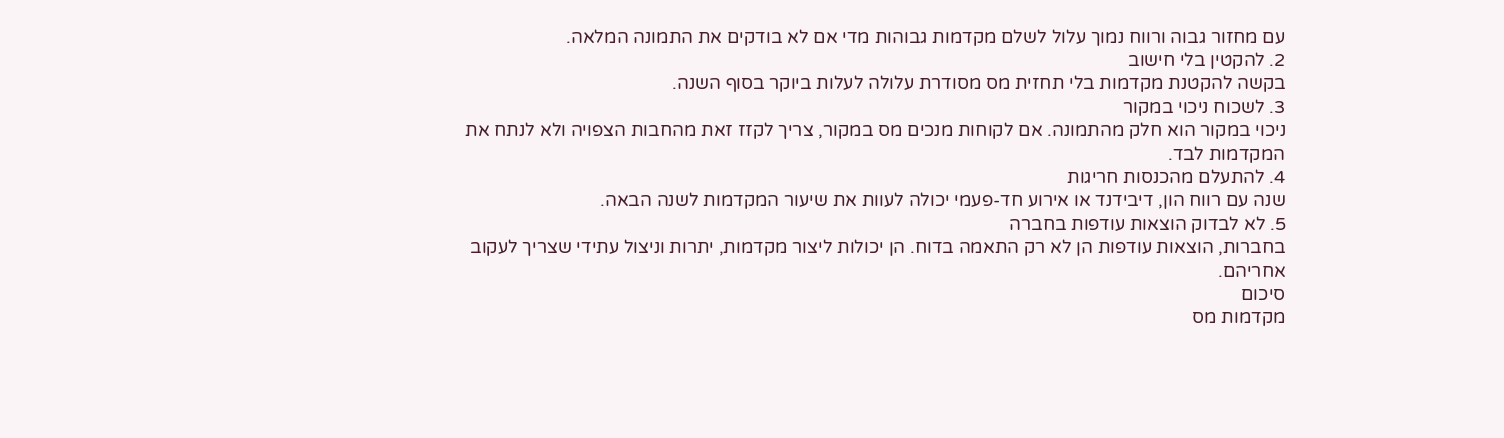עם מחזור גבוה ורווח נמוך עלול לשלם מקדמות גבוהות מדי אם לא בודקים את התמונה המלאה.
2. להקטין בלי חישוב
בקשה להקטנת מקדמות בלי תחזית מס מסודרת עלולה לעלות ביוקר בסוף השנה.
3. לשכוח ניכוי במקור
ניכוי במקור הוא חלק מהתמונה. אם לקוחות מנכים מס במקור, צריך לקזז זאת מהחבות הצפויה ולא לנתח את המקדמות לבד.
4. להתעלם מהכנסות חריגות
שנה עם רווח הון, דיבידנד או אירוע חד-פעמי יכולה לעוות את שיעור המקדמות לשנה הבאה.
5. לא לבדוק הוצאות עודפות בחברה
בחברות, הוצאות עודפות הן לא רק התאמה בדוח. הן יכולות ליצור מקדמות, יתרות וניצול עתידי שצריך לעקוב אחריהם.
סיכום
מקדמות מס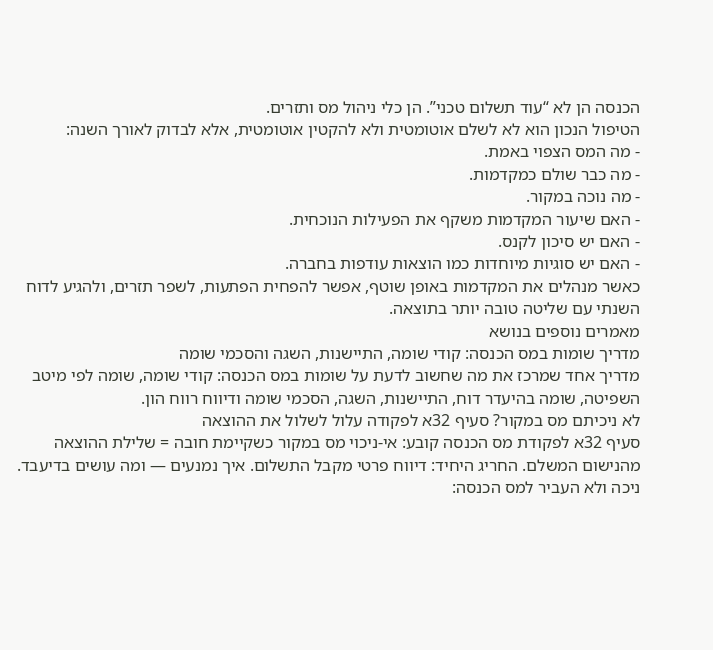הכנסה הן לא “עוד תשלום טכני”. הן כלי ניהול מס ותזרים.
הטיפול הנכון הוא לא לשלם אוטומטית ולא להקטין אוטומטית, אלא לבדוק לאורך השנה:
- מה המס הצפוי באמת.
- מה כבר שולם כמקדמות.
- מה נוכה במקור.
- האם שיעור המקדמות משקף את הפעילות הנוכחית.
- האם יש סיכון לקנס.
- האם יש סוגיות מיוחדות כמו הוצאות עודפות בחברה.
כאשר מנהלים את המקדמות באופן שוטף, אפשר להפחית הפתעות, לשפר תזרים, ולהגיע לדוח השנתי עם שליטה טובה יותר בתוצאה.
מאמרים נוספים בנושא
מדריך שומות במס הכנסה: קודי שומה, התיישנות, השגה והסכמי שומה
מדריך אחד שמרכז את מה שחשוב לדעת על שומות במס הכנסה: קודי שומה, שומה לפי מיטב השפיטה, שומה בהיעדר דוח, התיישנות, השגה, הסכמי שומה ודיווח רווח הון.
לא ניכיתם מס במקור? סעיף 32א לפקודה עלול לשלול את ההוצאה
סעיף 32א לפקודת מס הכנסה קובע: אי-ניכוי מס במקור כשקיימת חובה = שלילת ההוצאה מהנישום המשלם. החריג היחיד: דיווח פרטי מקבל התשלום. איך נמנעים — ומה עושים בדיעבד.
ניכה ולא העביר למס הכנסה: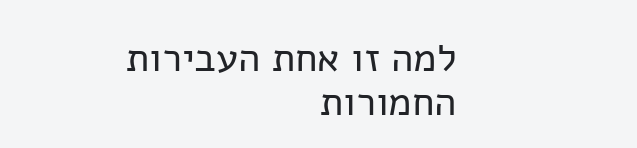למה זו אחת העבירות החמורות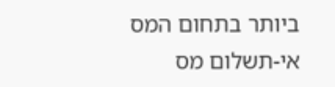ביותר בתחום המס
אי-תשלום מס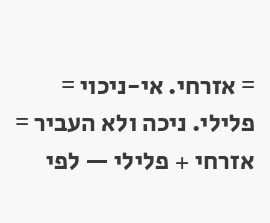= אזרחי. אי-ניכוי = פלילי. ניכה ולא העביר = אזרחי + פלילי — לפי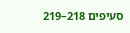סעיפים 218–219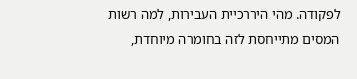לפקודה. מהי היררכיית העבירות, למה רשות המסים מתייחסת לזה בחומרה מיוחדת,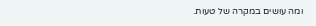ומה עושים במקרה של טעות.